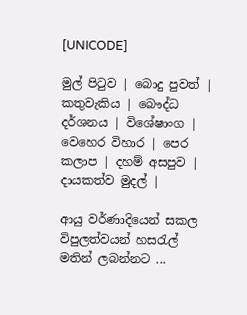[UNICODE]

මුල් පිටුව | බොදු පුවත් | කතුවැකිය | බෞද්ධ දර්ශනය | විශේෂාංග | වෙහෙර විහාර | පෙර කලාප | දහම් අසපුව | දායකත්ව මුදල් |

ආයු වර්ණාදියෙන් සකල විපුලත්වයන් හසරැල් මතින් ලබන්නට ...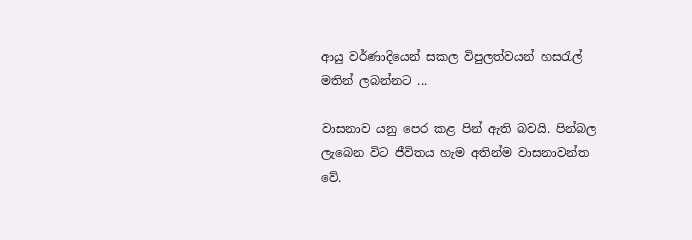ආයු වර්ණාදියෙන් සකල විපුලත්වයන් හසරැල් මතින් ලබන්නට ...

වාසනාව යනු පෙර කළ පින් ඇති බවයි. පින්බල ලැබෙන විට ජීවිතය හැම අතින්ම වාසනාවන්ත වේ.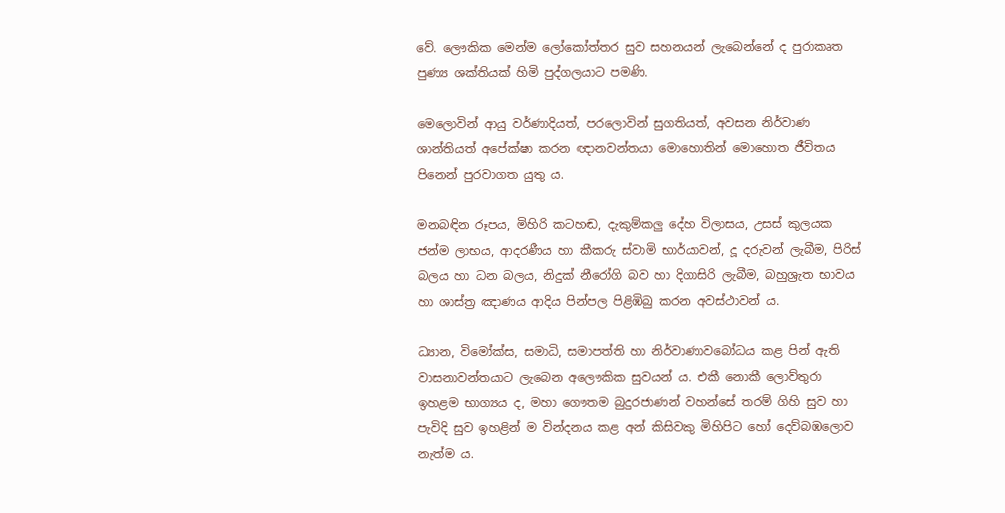වේ. ලෞකික මෙන්ම ලෝකෝත්තර සුව සහනයන් ලැබෙන්නේ ද පුරාකෘත පුණ්‍ය ශක්තියක් හිමි පුද්ගලයාට පමණි.

මෙලොවින් ආයු වර්ණාදියත්, පරලොවින් සුගතියත්, අවසන නිර්වාණ ශාන්තියත් අපේක්ෂා කරන ඥානවන්තයා මොහොතින් මොහොත ජීවිතය පිනෙන් පුරවාගත යුතු ය.

මනබඳින රූපය, මිහිරි කටහඬ, දැකුම්කලු දේහ විලාසය, උසස් කුලයක ජන්ම ලාභය, ආදරණීය හා කීකරු ස්වාමි භාර්යාවන්, දූ දරුවන් ලැබීම, පිරිස් බලය හා ධන බලය, නිදුක් නීරෝගි බව හා දිගාසිරි ලැබීම, බහුශ්‍රැත භාවය හා ශාස්ත්‍ර ඤාණය ආදිය පින්පල පිළිඹිබු කරන අවස්ථාවන් ය.

ධ්‍යාන, විමෝක්ස, සමාධි, සමාපත්ති හා නිර්වාණාවබෝධය කළ පින් ඇති වාසනාවන්තයාට ලැබෙන අලෞකික සුවයන් ය. එකී නොකී ලොව්තුරා ඉහළම භාග්‍යය ද, මහා ගෞතම බුදුරජාණන් වහන්සේ තරම් ගිහි සුව හා පැවිදි සුව ඉහළින් ම වින්දනය කළ අන් කිසිවකු මිහිපිට හෝ දෙව්බඹලොව නැත්ම ය.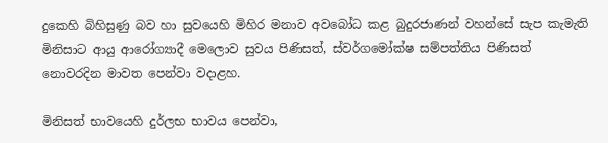දුකෙහි බිහිසුණු බව හා සුවයෙහි මිහිර මනාව අවබෝධ කළ බුදුරජාණන් වහන්සේ සැප කැමැති මිනිසාට ආයු ආරෝග්‍යාදී මෙලොව සුවය පිණිසත්, ස්වර්ගමෝක්ෂ සම්පත්තිය පිණිසත් නොවරදින මාවත පෙන්වා වදාළහ.

මිනිසත් භාවයෙහි දුර්ලභ භාවය පෙන්වා,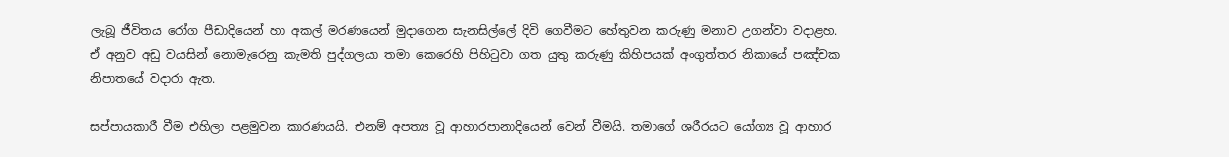ලැබූ ජීවිතය රෝග පීඩාදියෙන් හා අකල් මරණයෙන් මුදාගෙන සැනසිල්ලේ දිවි ගෙවීමට හේතුවන කරුණු මනාව උගන්වා වදාළහ. ඒ අනුව අඩු වයසින් නොමැරෙනු කැමති පුද්ගලයා තමා කෙරෙහි පිහිටුවා ගත යුතු කරුණු කිහිපයක් අංගුත්තර නිකායේ පඤ්චක නිපාතයේ වදාරා ඇත.

සප්පායකාරී වීම එහිලා පළමුවන කාරණයයි. එනම් අපත්‍ය වූ ආහාරපානාදියෙන් වෙන් වීමයි. තමාගේ ශරීරයට යෝග්‍ය වූ ආහාර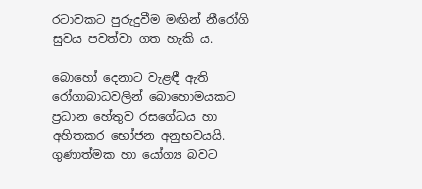රටාවකට පුරුදුවීම මඟින් නීරෝගි සුවය පවත්වා ගත හැකි ය.

බොහෝ දෙනාට වැළඳී ඇති රෝගාබාධවලින් බොහොමයකට ප්‍රධාන හේතුව රසගේධය හා අහිතකර භෝජන අනුභවයයි. ගුණාත්මක හා යෝග්‍ය බවට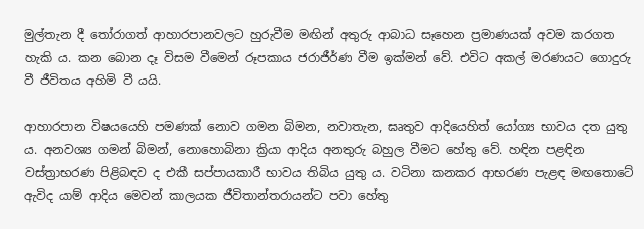මුල්තැන දී තෝරාගත් ආහාරපානවලට හුරුවීම මඟින් අතුරු ආබාධ සෑහෙන ප්‍රමාණයක් අවම කරගත හැකි ය. කන බොන දෑ විසම වීමෙන් රූපකාය ජරාජීර්ණ වීම ඉක්මන් වේ. එවිට අකල් මරණයට ගොදුරු වී ජීවිතය අහිමි වී යයි.

ආහාරපාන විෂයයෙහි පමණක් නොව ගමන බිමන, නවාතැන, ඝෘතුව ආදියෙහිත් යෝග්‍ය භාවය දත යුතු ය. අනවශ්‍ය ගමන් බිමන්, නොහොබිනා ක්‍රියා ආදිය අනතුරු බහුල වීමට හේතු වේ. හඳින පළඳින වස්ත්‍රාභරණ පිළිබඳව ද එකී සප්පායකාරී භාවය තිබිය යුතු ය. වටිනා කනකර ආභරණ පැළඳ මඟතොටේ ඇවිද යාම් ආදිය මෙවන් කාලයක ජීවිතාන්තරායන්ට පවා හේතු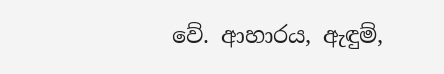වේ. ආහාරය, ඇඳුම්,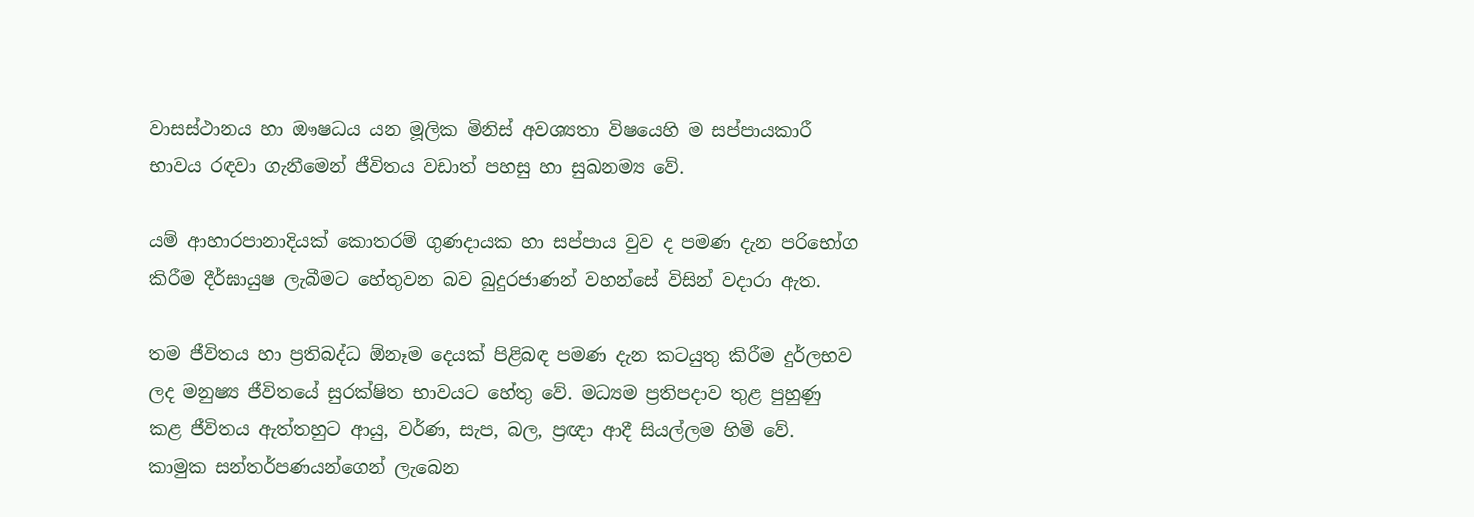වාසස්ථානය හා ඖෂධය යන මූලික මිනිස් අවශ්‍යතා විෂයෙහි ම සප්පායකාරී භාවය රඳවා ගැනීමෙන් ජීවිතය වඩාත් පහසු හා සුඛනම්‍ය වේ.

යම් ආහාරපානාදියක් කොතරම් ගුණදායක හා සප්පාය වුව ද පමණ දැන පරිභෝග කිරීම දීර්ඝායුෂ ලැබීමට හේතුවන බව බුදුරජාණන් වහන්සේ විසින් වදාරා ඇත.

තම ජීවිතය හා ප්‍රතිබද්ධ ඕනෑම දෙයක් පිළිබඳ පමණ දැන කටයුතු කිරීම දුර්ලභව ලද මනුෂ්‍ය ජීවිතයේ සුරක්ෂිත භාවයට හේතු වේ. මධ්‍යම ප්‍රතිපදාව තුළ පුහුණු කළ ජීවිතය ඇත්තහුට ආයු, වර්ණ, සැප, බල, ප්‍රඥා ආදී සියල්ලම හිමි වේ. කාමුක සන්තර්පණයන්ගෙන් ලැබෙන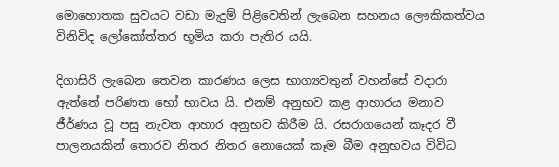මොහොතක සුවයට වඩා මැදුම් පිළිවෙතින් ලැබෙන සහනය ලෞකිකත්වය විනිවිද ලෝකෝත්තර භූමිය කරා පැතිර යයි.

දිගාසිරි ලැබෙන තෙවන කාරණය ලෙස භාග්‍යවතුන් වහන්සේ වදාරා ඇත්තේ පරිණත භෝ භාවය යි. එනම් අනුභව කළ ආහාරය මනාව ජීර්ණය වූ පසු නැවත ආහාර අනුභව කිරීම යි. රසරාගයෙන් කෑදර වී පාලනයකින් තොරව නිතර නිතර නොයෙක් කෑම බීම අනුභවය විවිධ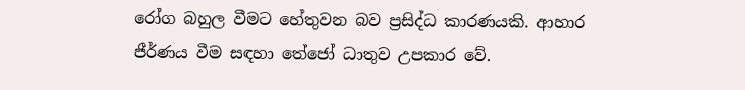රෝග බහුල වීමට හේතුවන බව ප්‍රසිද්ධ කාරණයකි. ආහාර ජීර්ණය වීම සඳහා තේජෝ ධාතුව උපකාර වේ.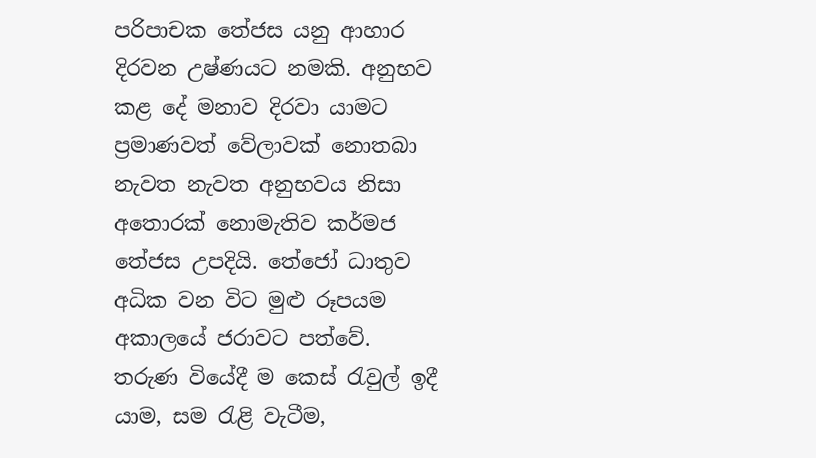පරිපාචක තේජස යනු ආහාර දිරවන උෂ්ණයට නමකි. අනුභව කළ දේ මනාව දිරවා යාමට ප්‍රමාණවත් වේලාවක් නොතබා නැවත නැවත අනුභවය නිසා අතොරක් නොමැතිව කර්මජ තේජස උපදියි. තේජෝ ධාතුව අධික වන විට මුළු රූපයම අකාලයේ ජරාවට පත්වේ. තරුණ වියේදී ම කෙස් රැවුල් ඉදී යාම, සම රැළි වැටීම,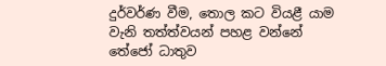දුර්වර්ණ වීම, තොල කට වියළී යාම වැනි තත්ත්වයන් පහළ වන්නේ තේජෝ ධාතුව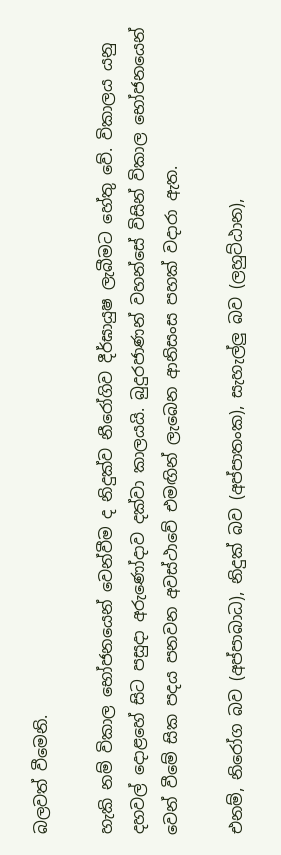බලවත් වීමෙනි.

හැකි නම් විකාල භෝජනයෙන් වෙන්වීම ද නිදුක්ව නීරෝගිව දීර්ඝායුෂ ලැබීමට හේතු වේ. විකාලය යනු දහවල් දොළහේ සිට පසුදා අරුණෝදාව දක්වා කාලයයි. බුදුරජාණන් වහන්සේ විසින් විකාල භෝජනයෙන් වෙන් වීමේ සික පදය පනවන අවස්ථාවේ එමඟින් ලැබෙන ආනිසංස පහක් වදාරා ඇත.

එනම්, නිරෝග බව (අප්පාබාධ), නිදුක් බව (අප්පාතංක), සැහැල්ලු බව (ලහුට්ඨාන),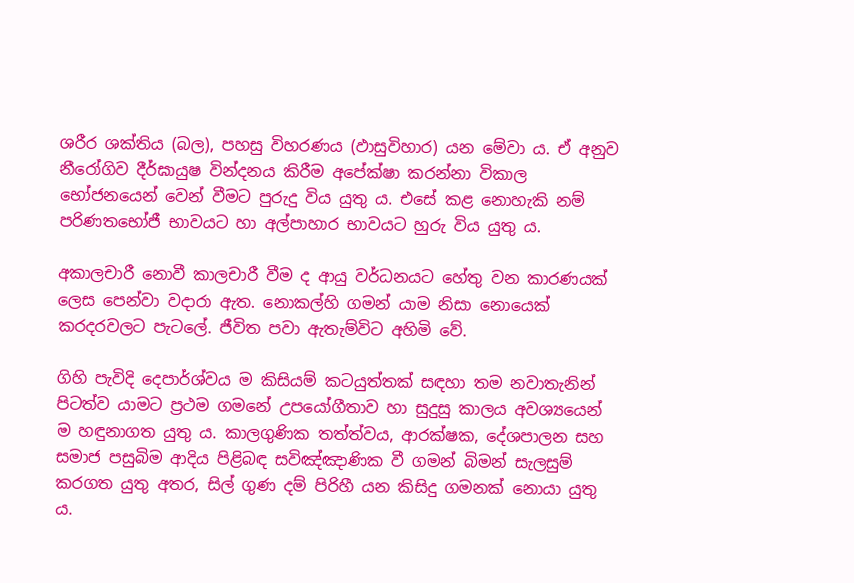ශරීර ශක්තිය (බල), පහසු විහරණය (ඵාසුවිහාර) යන මේවා ය. ඒ අනුව නීරෝගිව දීර්ඝායුෂ වින්දනය කිරීම අපේක්ෂා කරන්නා විකාල භෝජනයෙන් වෙන් වීමට පුරුදු විය යුතු ය. එසේ කළ නොහැකි නම් පරිණතභෝජී භාවයට හා අල්පාහාර භාවයට හුරු විය යුතු ය.

අකාලචාරී නොවී කාලචාරී වීම ද ආයු වර්ධනයට හේතු වන කාරණයක් ලෙස පෙන්වා වදාරා ඇත. නොකල්හි ගමන් යාම නිසා නොයෙක් කරදරවලට පැටලේ. ජීවිත පවා ඇතැම්විට අහිමි වේ.

ගිහි පැවිදි දෙපාර්ශ්වය ම කිසියම් කටයුත්තක් සඳහා තම නවාතැනින් පිටත්ව යාමට ප්‍රථම ගමනේ උපයෝගීතාව හා සුදුසු කාලය අවශ්‍යයෙන් ම හඳුනාගත යුතු ය. කාලගුණික තත්ත්වය, ආරක්ෂක, දේශපාලන සහ සමාජ පසුබිම ආදිය පිළිබඳ සවිඤ්ඤාණික වී ගමන් බිමන් සැලසුම් කරගත යුතු අතර, සිල් ගුණ දම් පිරිහී යන කිසිදු ගමනක් නොයා යුතු ය.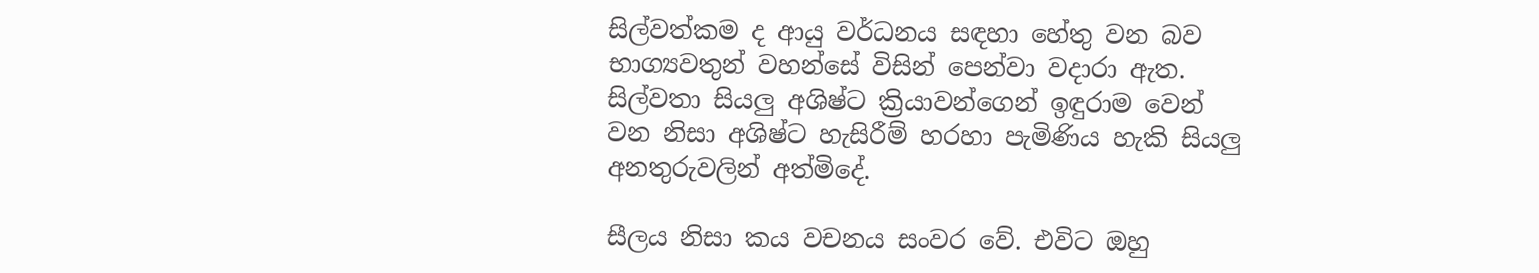සිල්වත්කම ද ආයු වර්ධනය සඳහා හේතු වන බව භාග්‍යවතුන් වහන්සේ විසින් පෙන්වා වදාරා ඇත. සිල්වතා සියලු අශිෂ්ට ක්‍රියාවන්ගෙන් ඉඳුරාම වෙන් වන නිසා අශිෂ්ට හැසිරීම් හරහා පැමිණිය හැකි සියලු අනතුරුවලින් අත්මිදේ.

සීලය නිසා කය වචනය සංවර වේ. එවිට ඔහු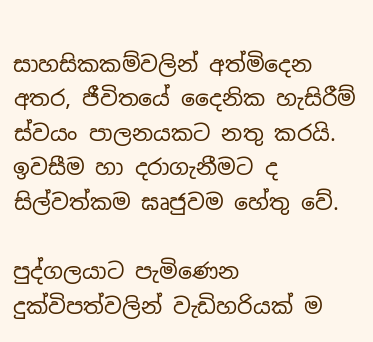සාහසිකකම්වලින් අත්මිදෙන අතර, ජීවිතයේ දෛනික හැසිරීම් ස්වයං පාලනයකට නතු කරයි. ඉවසීම හා දරාගැනීමට ද සිල්වත්කම ඝෘජුවම හේතු වේ.

පුද්ගලයාට පැමිණෙන දුක්විපත්වලින් වැඩිහරියක් ම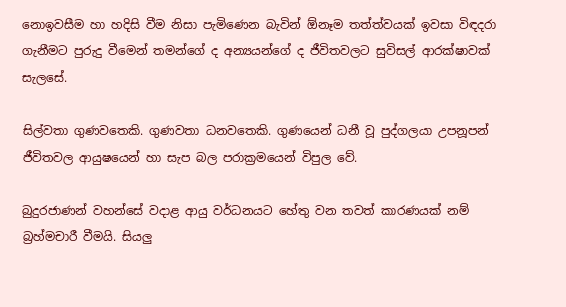නොඉවසීම හා හදිසි වීම නිසා පැමිණෙන බැවින් ඕනෑම තත්ත්වයක් ඉවසා විඳදරා ගැනීමට පුරුදු වීමෙන් තමන්ගේ ද අන්‍යයන්ගේ ද ජීවිතවලට සුවිසල් ආරක්ෂාවක් සැලසේ.

සිල්වතා ගුණවතෙකි. ගුණවතා ධනවතෙකි. ගුණයෙන් ධනී වූ පුද්ගලයා උපනූපන් ජීවිතවල ආයුෂයෙන් හා සැප බල පරාක්‍රමයෙන් විපුල වේ.

බුදුරජාණන් වහන්සේ වදාළ ආයු වර්ධනයට හේතු වන තවත් කාරණයක් නම් බ්‍රහ්මචාරී වීමයි. සියලු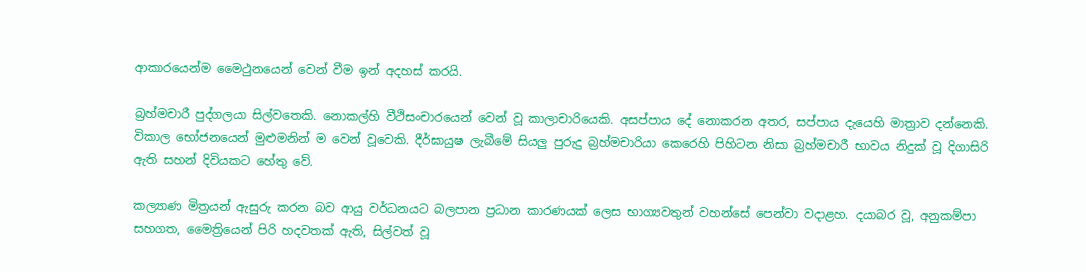ආකාරයෙන්ම මෛථුනයෙන් වෙන් වීම ඉන් අදහස් කරයි.

බ්‍රහ්මචාරී පුද්ගලයා සිල්වතෙකි. නොකල්හි වීථිසංචාරයෙන් වෙන් වූ කාලාචාරියෙකි. අසප්පාය දේ නොකරන අතර, සප්පාය දැයෙහි මාත්‍රාව දන්නෙකි. විකාල භෝජනයෙන් මුළුමනින් ම වෙන් වූවෙකි. දීර්ඝායුෂ ලැබීමේ සියලු පුරුදු බ්‍රහ්මචාරියා කෙරෙහි පිහිටන නිසා බ්‍රහ්මචාරී භාවය නිදුක් වූ දිගාසිරි ඇති සහන් දිවියකට හේතු වේ.

කල්‍යාණ මිත්‍රයන් ඇසුරු කරන බව ආයු වර්ධනයට බලපාන ප්‍රධාන කාරණයක් ලෙස භාග්‍යවතුන් වහන්සේ පෙන්වා වදාළහ. දයාබර වූ, අනුකම්පා සහගත, මෛත්‍රියෙන් පිරි හදවතක් ඇති, සිල්වත් වූ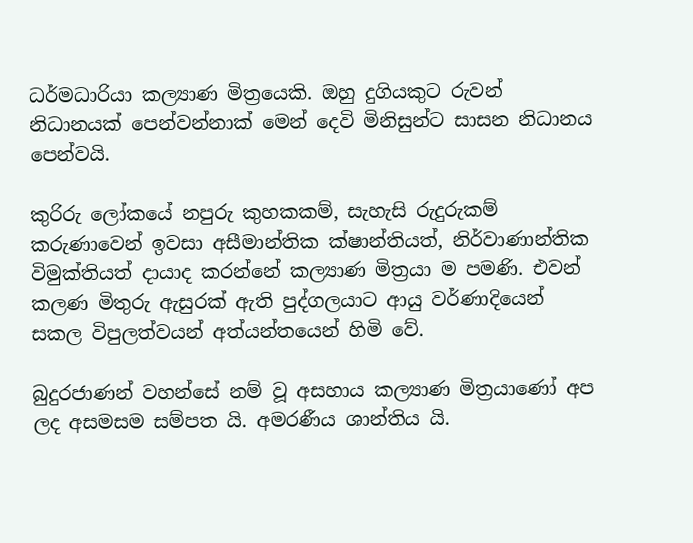ධර්මධාරියා කල්‍යාණ මිත්‍රයෙකි. ඔහු දුගියකුට රුවන් නිධානයක් පෙන්වන්නාක් මෙන් දෙවි මිනිසුන්ට සාසන නිධානය පෙන්වයි.

කුරිරු ලෝකයේ නපුරු කුහකකම්, සැහැසි රුදුරුකම් කරුණාවෙන් ඉවසා අසීමාන්තික ක්ෂාන්තියත්, නිර්වාණාන්තික විමුක්තියත් දායාද කරන්නේ කල්‍යාණ මිත්‍රයා ම පමණි. එවන් කලණ මිතුරු ඇසුරක් ඇති පුද්ගලයාට ආයු වර්ණාදියෙන් සකල විපුලත්වයන් අත්යන්තයෙන් හිමි වේ.

බුදුරජාණන් වහන්සේ නම් වූ අසහාය කල්‍යාණ මිත්‍රයාණෝ අප ලද අසමසම සම්පත යි. අමරණීය ශාන්තිය යි.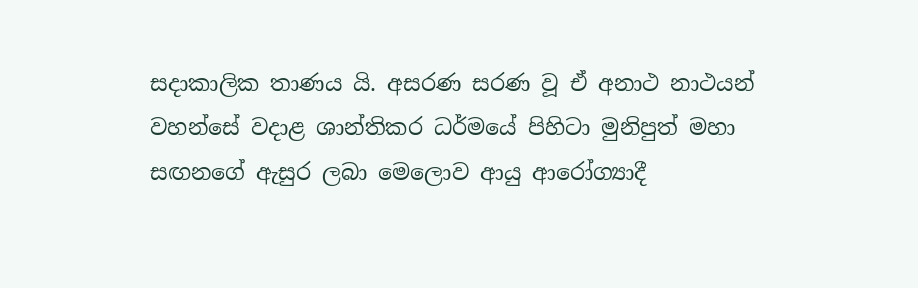සදාකාලික තාණය යි. අසරණ සරණ වූ ඒ අනාථ නාථයන් වහන්සේ වදාළ ශාන්තිකර ධර්මයේ පිහිටා මුනිපුත් මහා සඟනගේ ඇසුර ලබා මෙලොව ආයු ආරෝග්‍යාදී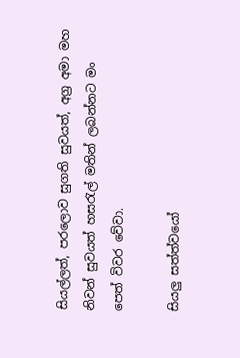සියල්ලත්, පරලොව සුගති සුවයත්, අග්‍ර අමා මහ නිවන් සුවයත් හසරැල් මතින් ලබන්නට මං පෙත් විවර වේවා.

සියලු සත්ත්වයෝ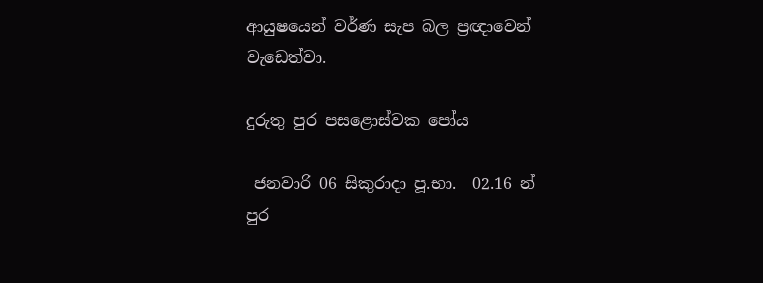ආයුෂයෙන් වර්ණ සැප බල ප්‍රඥාවෙන් වැඩෙත්වා.

දුරුතු පුර පසළොස්වක පෝය

 ජනවාරි 06 සිකුරාදා පූ.භා.  02.16 න් පුර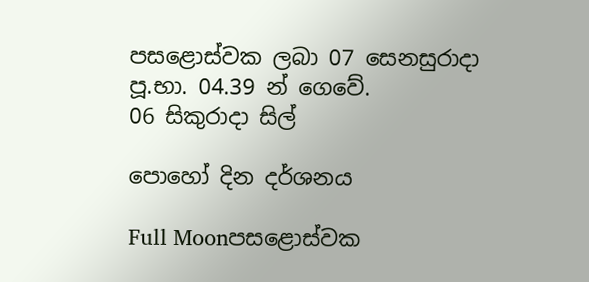පසළොස්වක ලබා 07 සෙනසුරාදා පූ.භා. 04.39 න් ගෙවේ.
06 සිකුරාදා සිල්

පොහෝ දින දර්ශනය

Full Moonපසළොස්වක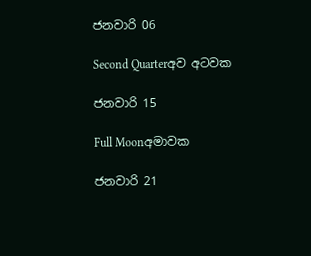ජනවාරි 06

Second Quarterඅව අටවක

ජනවාරි 15

Full Moonඅමාවක

ජනවාරි 21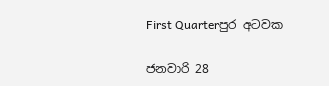First Quarterපුර අටවක

ජනවාරි 28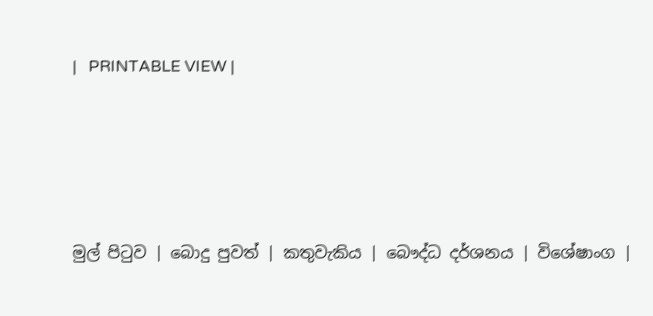|   PRINTABLE VIEW |




මුල් පිටුව | බොදු පුවත් | කතුවැකිය | බෞද්ධ දර්ශනය | විශේෂාංග |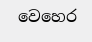වෙහෙර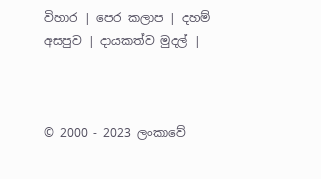විහාර | පෙර කලාප | දහම් අසපුව | දායකත්ව මුදල් |



© 2000 - 2023 ලංකාවේ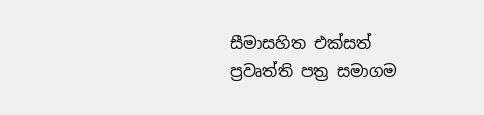සීමාසහිත එක්සත් ප්‍රවෘත්ති පත්‍ර සමාගම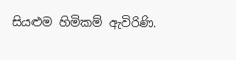සියළුම හිමිකම් ඇවිරිණි.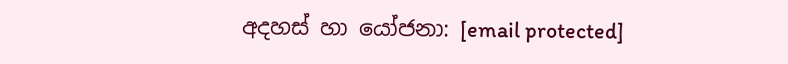අදහස් හා යෝජනා: [email protected]